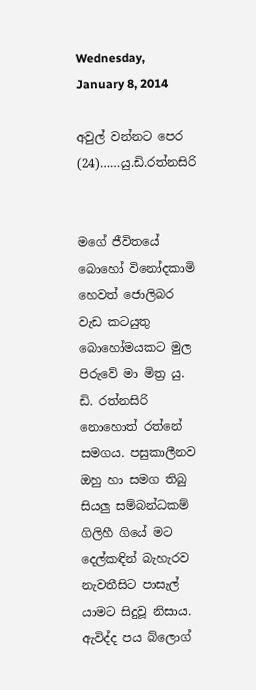Wednesday, January 8, 2014

අවුල් වන්නට පෙර (24)……යු.ඩි.රත්නසිරි


මගේ ජීවිතයේ බොහෝ විනෝදකාමි හෙවත් ජොලිබර වැඩ කටයුතු බොහෝමයකට මුල පිරුවේ මා මිත්‍ර යු. ඩි. රත්නසිරි නොහොත් රත්නේ සමගය. පසුකාලීනව ඔහු හා සමග තිබු සියලු සම්බන්ධකම් ගිලිහී ගියේ මට දෙල්කඳින් බැහැරව නැවතීසිට පාසැල් යාමට සිදුවූ නිසාය. ඇවිද්ද පය බ්ලොග්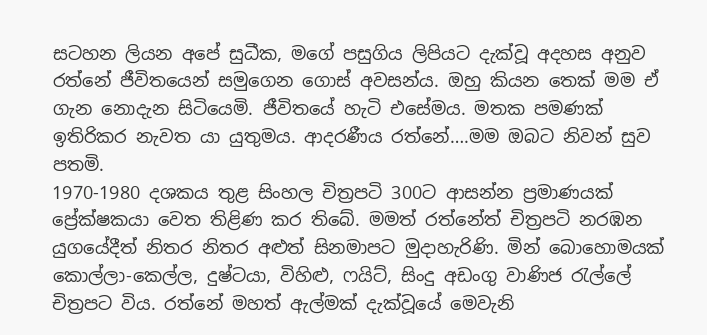සටහන ලියන අපේ සුධීක, මගේ පසුගිය ලිපියට දැක්වූ අදහස අනුව රත්නේ ජීවිතයෙන් සමුගෙන ගොස් අවසන්ය. ඔහු කියන තෙක් මම ඒ ගැන නොදැන සිටියෙමි. ජීවිතයේ හැටි එසේමය. මතක පමණක් ඉතිරිකර නැවත යා යුතුමය. ආදරණීය රත්නේ….මම ඔබට නිවන් සුව පතමි.
1970-1980 දශකය තුළ සිංහල චිත්‍රපටි 300ට ආසන්න ප්‍රමාණයක් ප්‍රේක්ෂකයා වෙත තිළිණ කර තිබේ. මමත් රත්නේත් චිත්‍රපටි නරඹන යුගයේදීත් නිතර නිතර අළුත් සිනමාපට මුදාහැරිණි. මින් බොහොමයක් කොල්ලා-කෙල්ල, දුෂ්ටයා, විහිළු, ෆයිට්, සිංදු අඩංගු වාණිජ රැල්ලේ චිත්‍රපට විය. රත්නේ මහත් ඇල්මක් දැක්වූයේ මෙවැනි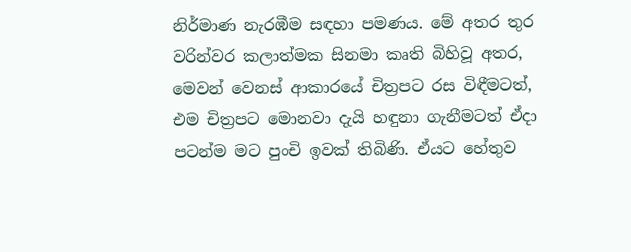නිර්මාණ නැරඹීම සඳහා පමණය. මේ අතර තුර වරින්වර කලාත්මක සිනමා කෘති බිහිවූ අතර, මෙවන් වෙනස් ආකාරයේ චිත්‍රපට රස විඳීමටත්, එම චිත්‍රපට මොනවා දැයි හඳුනා ගැනීමටත් ඒදා පටන්ම මට පුංචි ඉවක් තිබිණි. ඒයට හේතුව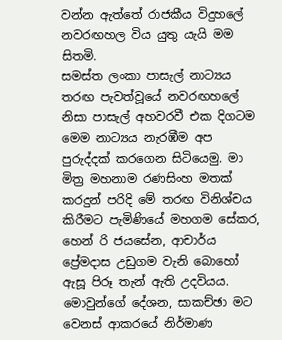වන්න ඇත්තේ රාජකීය විදුහලේ නවරඟහල විය යුතු යැයි මම සිතමි.
සමස්ත ලංකා පාසැල් නාට්‍යය තරඟ පැවත්වූයේ නවරඟහලේ නිසා පාසැල් අහවරවී එක දිගටම මෙම නාට්‍යය නැරඹීම අප පුරුද්දක් කරගෙන සිටියෙමු. මා මිත්‍ර මහනාම රණසිංහ මතක් කරදුන් පරිදි මේ තරඟ විනිශ්චය කිරීමට පැමිණියේ මහගම සේකර, හෙන් රි ජයසේන, ආචාර්ය ප්‍රේමදාස උඩුගම වැනි බොහෝ ඇසූ පිරූ තැන් ඇති උදවියය. මොවුන්ගේ දේශන, සාකච්ඡා මට වෙනස් ආකරයේ නිර්මාණ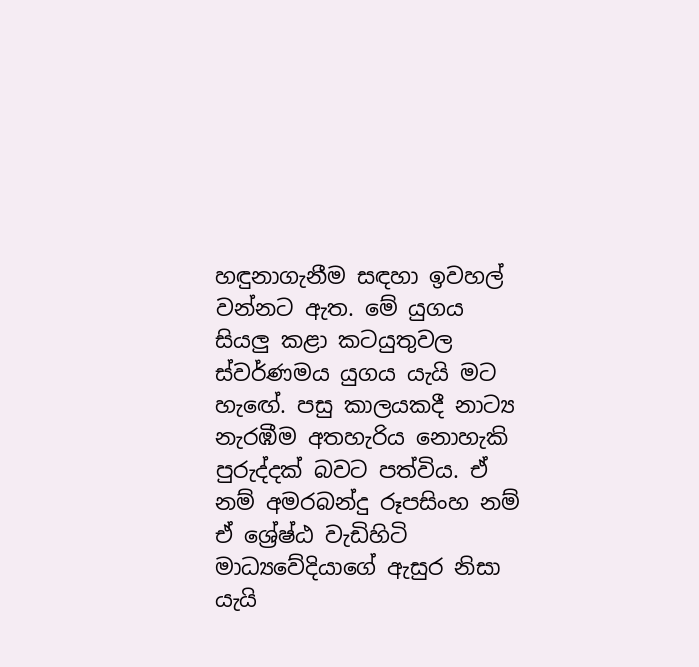හඳුනාගැනීම සඳහා ඉවහල් වන්නට ඇත. මේ යුගය සියලු කළා කටයුතුවල ස්වර්ණමය යුගය යැයි මට හැඟේ. පසු කාලයකදී නාට්‍ය නැරඹීම අතහැරිය නොහැකි පුරුද්දක් බවට පත්විය. ඒ නම් අමරබන්දු රූපසිංහ නම් ඒ ශ්‍රේෂ්ඨ වැඩිහිටි මාධ්‍යවේදියාගේ ඇසුර නිසා යැයි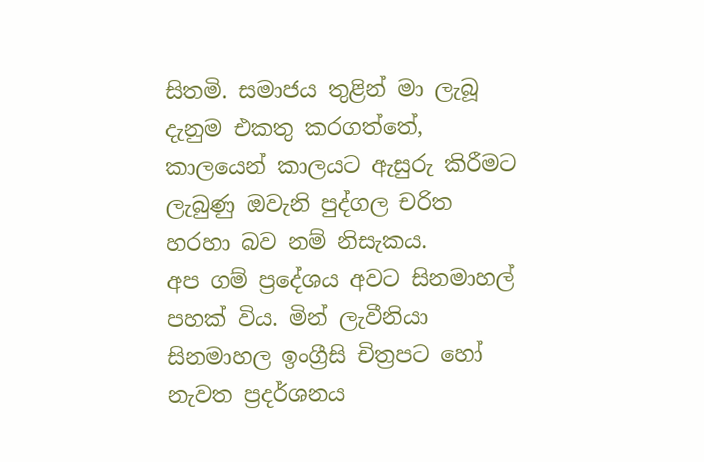සිතමි. සමාජය තුළින් මා ලැබූ දැනුම එකතු කරගත්තේ, කාලයෙන් කාලයට ඇසුරු කිරීමට ලැබුණු ඔවැනි පුද්ගල චරිත හරහා බව නම් නිසැකය.
අප ගම් ප්‍රදේශය අවට සිනමාහල් පහක් විය. මින් ලැවීනියා සිනමාහල ඉංග්‍රීසි චිත්‍රපට හෝ නැවත ප්‍රදර්ශනය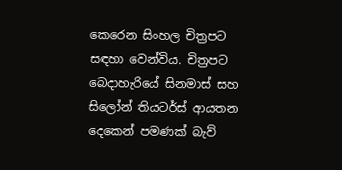කෙරෙන සිංහල චිත්‍රපට සඳහා වෙන්විය. චිත්‍රපට බෙදාහැරියේ සිනමාස් සහ සිලෝන් තියටර්ස් ආයතන දෙකෙන් පමණක් බැව්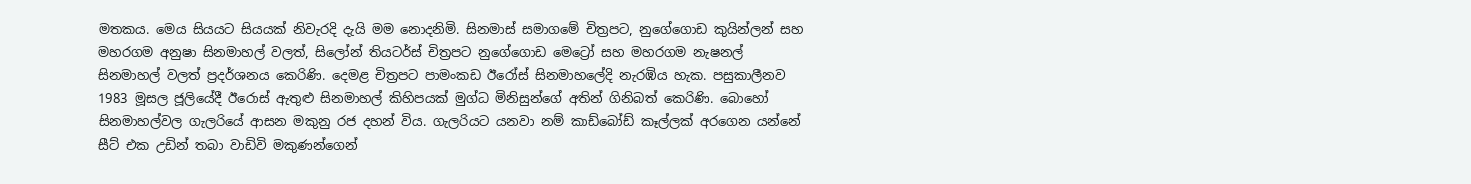මතකය. මෙය සියයට සියයක් නිවැරදි දැයි මම නොදනිමි. සිනමාස් සමාගමේ චිත්‍රපට, නුගේගොඩ කුයින්ලන් සහ මහරගම අනුෂා සිනමාහල් වලත්, සිලෝන් තියටර්ස් චිත්‍රපට නුගේගොඩ මෙට්‍රෝ සහ මහරගම නැෂනල් සිනමාහල් වලත් ප්‍රදර්ශනය කෙරිණි. දෙමළ චිත්‍රපට පාමංකඩ ඊරෝස් සිනමාහලේදි නැරඹිය හැක. පසුකාලීනව 1983 මූසල ජූලියේදී ඊරොස් ඇතුළු සිනමාහල් කිහිපයක් මුග්ධ මිනිසුන්ගේ අතින් ගිනිබත් කෙරිණි. බොහෝ සිනමාහල්වල ගැලරියේ ආසන මකුනු රජ දහන් විය. ගැලරියට යනවා නම් කාඩ්බෝඩ් කෑල්ලක් අරගෙන යන්නේ සීට් එක උඩින් තබා වාඩිවි මකුණන්ගෙන්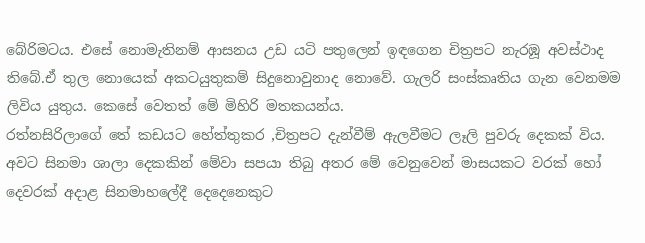බේරිමටය. එසේ නොමැතිනම් ආසනය උඩ යටි පතුලෙන් ඉඳගෙන චිත්‍රපට නැරඹූ අවස්ථාද තිබේ.ඒ තුල නොයෙක් අකටයුතුකම් සිදුනොවුනාද නොවේ. ගැලරි සංස්කෘතිය ගැන වෙනමම ලිවිය යුතුය. කෙසේ වෙතත් මේ මිහිරි මතකයන්ය.
රත්නසිරිලාගේ තේ කඩයට හේත්තුකර ,චිත්‍රපට දැන්වීම් ඇලවීමට ලෑලි පුවරු දෙකක් විය. අවට සිනමා ශාලා දෙකකින් මේවා සපයා තිබු අතර මේ වෙනුවෙන් මාසයකට වරක් හෝ දෙවරක් අදාළ සිනමාහලේදී දෙදෙනෙකුට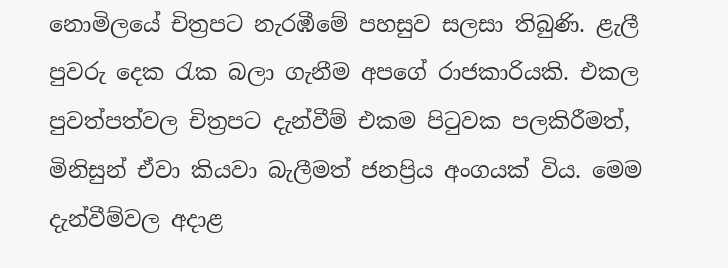නොමිලයේ චිත්‍රපට නැරඹීමේ පහසුව සලසා තිබුණි. ළැලී පුවරු දෙක රැක බලා ගැනීම අපගේ රාජකාරියකි. එකල පුවත්පත්වල චිත්‍රපට දැන්වීම් එකම පිටුවක පලකිරීමත්, මිනිසුන් ඒවා කියවා බැලීමත් ජනප්‍රිය අංගයක් විය. මෙම දැන්වීම්වල අදාළ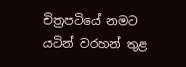චිත්‍රපටියේ නමට යටින් වරහන් තුළ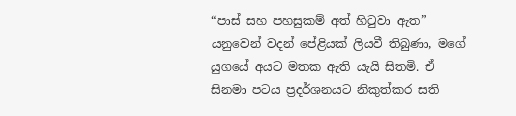“පාස් සහ පහසුකම් අත් හිටුවා ඇත” යනුවෙන් වදන් පේළියක් ලියවී තිබුණා, මගේ යුගයේ අයට මතක ඇති යැයි සිතමි. ඒ සිනමා පටය ප්‍රදර්ශනයට නිකුත්කර සති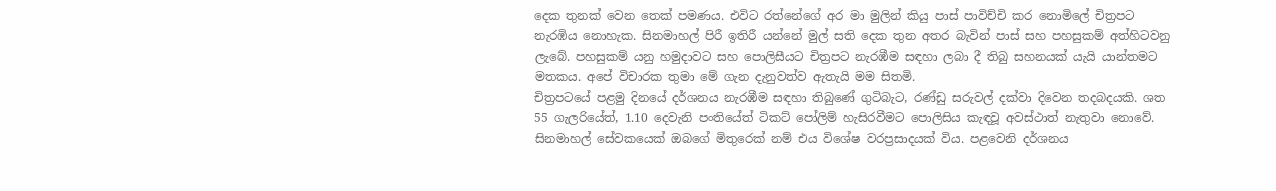දෙක තුනක් වෙන තෙක් පමණය. එවිට රත්නේගේ අර මා මුලින් කියු පාස් පාවිච්චි කර නොමිලේ චිත්‍රපට නැරඹිය නොහැක. සිනමාහල් පිරී ඉතිරී යන්නේ මුල් සති දෙක තුන අතර බැවින් පාස් සහ පහසුකම් අත්හිටවනු ලැබේ. පහසුකම් යනු හමුදාවට සහ පොලිසීයට චිත්‍රපට නැරඹීම සඳහා ලබා දී තිබු සහනයක් යැයි යාන්තමට මතකය. අපේ විචාරක තුමා මේ ගැන දැනුවත්ව ඇතැයි මම සිතමි.
චිත්‍රපටයේ පළමු දිනයේ දර්ශනය නැරඹීම සඳහා තිබුණේ ගුටිබැට, රණ්ඩු සරුවල් දක්වා දිවෙන තදබදයකි. ශත 55 ගැලරියේත්, 1.10 දෙවැනි පංතියේත් ටිකට් පෝලිම් හැසිරවීමට පොලිසිය කැඳවූ අවස්ථාත් නැතුවා නොවේ. සිනමාහල් සේවකයෙක් ඔබගේ මිතුරෙක් නම් එය විශේෂ වරප්‍රසාදයක් විය. පළවෙනි දර්ශනය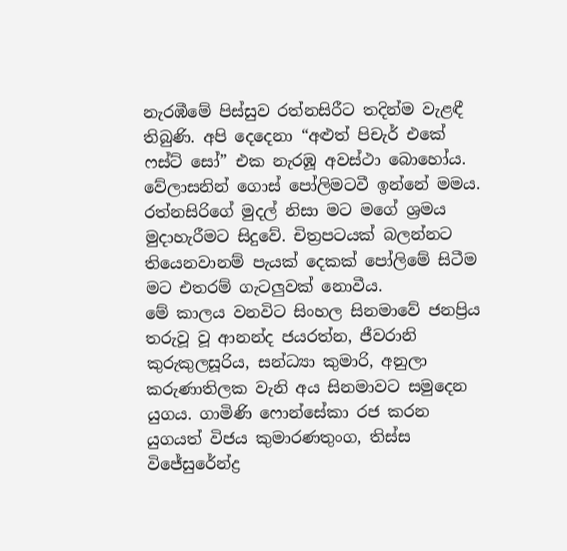නැරඹීමේ පිස්සුව රත්නසිරීට තදින්ම වැළඳී තිබුණි. අපි දෙදෙනා “අළුත් පිචැර් එකේ ෆස්ට් සෝ” එක නැරඹූ අවස්ථා බොහෝය. වේලාසනින් ගොස් පෝලිමටවී ඉන්නේ මමය. රත්නසිරිගේ මුදල් නිසා මට මගේ ශ්‍රමය මුදාහැරීමට සිදුවේ. චිත්‍රපටයක් බලන්නට තියෙනවානම් පැයක් දෙකක් පෝලිමේ සිටීම මට එතරම් ගැටලුවක් නොවීය.
මේ කාලය වනවිට සිංහල සිනමාවේ ජනප්‍රිය තරුවූ වූ ආනන්ද ජයරත්න, ජීවරානි කුරුකුලසූරිය, සන්ධ්‍යා කුමාරි, අනුලා කරුණාතිලක වැනි අය සිනමාවට සමුදෙන යුගය. ගාමිණි ෆොන්සේකා රජ කරන යුගයත් විජය කුමාරණතුංග, තිස්ස විජේසුරේන්ද්‍ර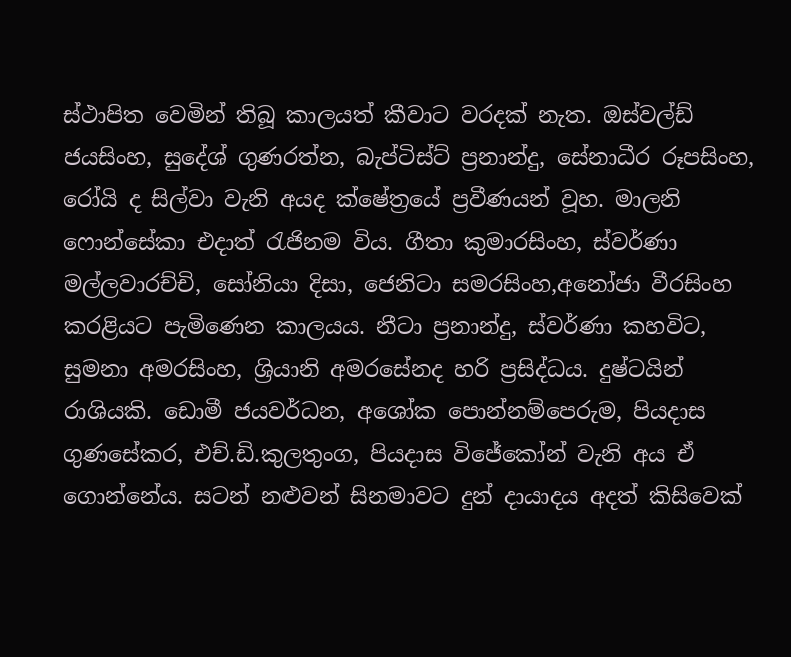ස්ථාපිත වෙමින් තිබූ කාලයත් කීවාට වරදක් නැත. ඔස්වල්ඩ් ජයසිංහ, සුදේශ් ගුණරත්න, බැප්ටිස්ට් ප්‍රනාන්දු, සේනාධීර රූපසිංහ, රෝයි ද සිල්වා වැනි අයද ක්ෂේත්‍රයේ ප්‍රවීණයන් වූහ. මාලනි ෆොන්සේකා එදාත් රැජිනම විය. ගීතා කුමාරසිංහ, ස්වර්ණා මල්ලවාරච්චි, සෝනියා දිසා, ජෙනිටා සමරසිංහ,අනෝජා වීරසිංහ කරළියට පැමිණෙන කාලයය. නීටා ප්‍රනාන්දු, ස්වර්ණා කහවිට, සුමනා අමරසිංහ, ශ්‍රියානි අමරසේනද හරි ප්‍රසිද්ධය. දුෂ්ටයින් රාශියකි. ඩොමී ජයවර්ධන, අශෝක පොන්නම්පෙරුම, පියදාස ගුණසේකර, එච්.ඩි.කුලතුංග, පියදාස විජේකෝන් වැනි අය ඒ ගොන්නේය. සටන් නළුවන් සිනමාවට දුන් දායාදය අදත් කිසිවෙක්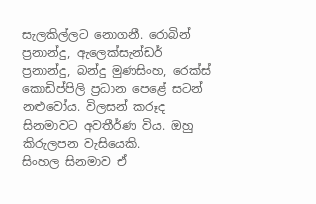සැලකිල්ලට නොගනී. රොබින් ප්‍රනාන්දු, ඇලෙක්සැන්ඩර් ප්‍රනාන්දු, බන්දු මුණසිංහ, රෙක්ස් කොඩිප්පිලි ප්‍රධාන පෙළේ සටන් නළුවෝය. විලසන් කරූද සිනමාවට අවතීර්ණ විය. ඔහු කිරුලපන වැසියෙකි.
සිංහල සිනමාව ඒ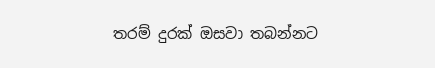තරම් දුරක් ඔසවා තබන්නට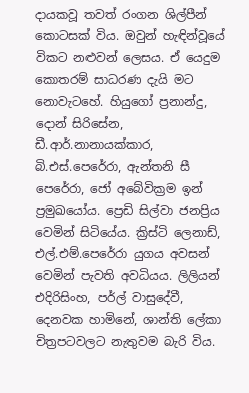දායකවූ තවත් රංගන ශිල්පීන් කොටසක් විය. ඔවුන් හැඳින්වූයේ විකට නළුවන් ලෙසය. ඒ යෙදුම කොතරම් සාධරණ දැයි මට නොවැටහේ. හියුගෝ ප්‍රනාන්දු, දොන් සිරිසේන, ඩී.ආර්.නානායක්කාර, බි.එස්.පෙරේරා, ඇන්තනි සී පෙරේරා, ජෝ අබේවික්‍රම ඉන් ප්‍රමුඛයෝය. ප්‍රෙඩි සිල්වා ජනප්‍රිය වෙමින් සිටියේය. ක්‍රිස්ටි ලෙනාඩ්, එල්.එම්.පෙරේරා යුගය අවසන් වෙමින් පැවති අවධියය. ලිලියන් එදිරිසිංහ, පර්ල් වාසුදේවී, දෙනවක හාමිනේ, ශාන්ති ලේකා චිත්‍රපටවලට නැතුවම බැරි විය.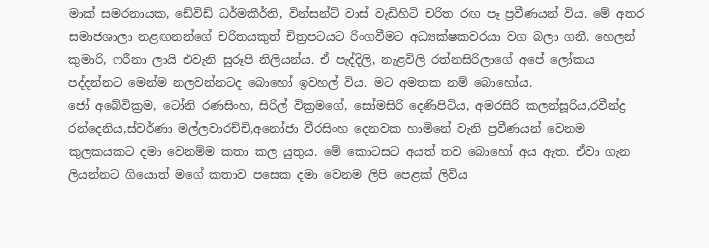මාක් සමරනායක, ඩේවිඩ් ධර්මකීර්ති, වින්සන්ට් වාස් වැඩිහිටි චරිත රඟ පෑ ප්‍රවීණයන් විය. මේ අතර සමාජශාලා නළඟනන්ගේ චරිතයකුත් චිත්‍රපටයට රිංගවීමට අධ්‍යක්ෂකවරයා වග බලා ගනී. හෙලන් කුමාරි, ෆරීනා ලායි එවැනි සුරූපි නිලියන්ය. ඒ පැද්දිලි, නැළවිලි රත්නසිරිලාගේ අපේ ලෝකය පද්දන්නට මෙන්ම නලවන්නටද බොහෝ ඉවහල් විය. මට අමතක නම් බොහෝය.
ජෝ අබේවික්‍රම, ටෝනි රණසිංහ, සිරිල් වික්‍රමගේ, සෝමසිරි දෙණිපිටිය, අමරසිරි කලන්සූරිය,රවීන්ද්‍ර රන්දෙනිය,ස්වර්ණා මල්ලවාරච්චි,අනෝජා වීරසිංහ දෙනවක හාමිනේ වැනි ප්‍රවීණයන් වෙනම කුලකයකට දමා වෙනම්ම කතා කල යුතුය. මේ කොටසට අයත් තව බොහෝ අය ඇත. ඒවා ගැන ලියන්නට ගියොත් මගේ කතාව පසෙක දමා වෙනම ලිපි පෙළක් ලිවිය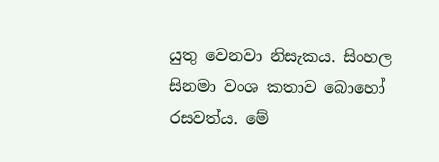යුතු වෙනවා නිසැකය. සිංහල සිනමා වංශ කතාව බොහෝ රසවත්ය. මේ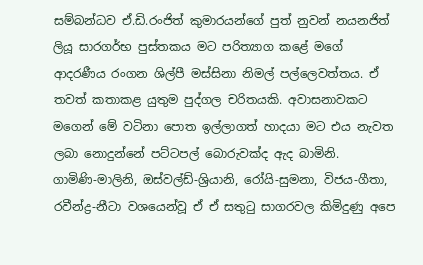සම්බන්ධව ඒ.ඩි.රංජිත් කුමාරයන්ගේ පුත් නුවන් නයනජිත් ලියූ සාරගර්භ පුස්තකය මට පරිත්‍යාග කළේ මගේ ආදරණීය රංගන ශිල්පී මස්සිනා නිමල් පල්ලෙවත්තය. ඒ තවත් කතාකළ යුතුම පුද්ගල චරිතයකි. අවාසනාවකට මගෙන් මේ වටිනා පොත ඉල්ලාගත් හාදයා මට එය නැවත ලබා නොදුන්නේ පට්ටපල් බොරුවක්ද ඇද බාමිනි.
ගාමිණි-මාලිනි, ඔස්වල්ඩ්-ශ්‍රියානි, රෝයි-සුමනා, විජය-ගීතා, රවීන්ද්‍ර-නීටා වශයෙන්වූ ඒ ඒ සතුටු සාගරවල කිමිදුණු අපෙ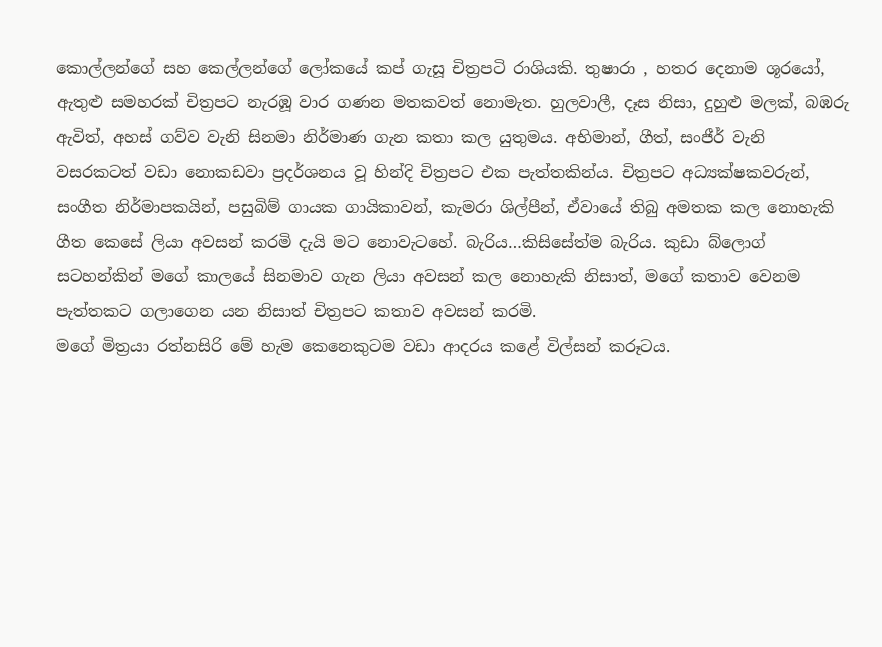කොල්ලන්ගේ සහ කෙල්ලන්ගේ ලෝකයේ කප් ගැසූ චිත්‍රපටි රාශියකි. තුෂාරා , හතර දෙනාම ශූරයෝ, ඇතුළු සමහරක් චිත්‍රපට නැරඹූ වාර ගණන මතකවත් නොමැත. හුලවාලී, දෑස නිසා, දුහුළු මලක්, බඹරු ඇවිත්, අහස් ගව්ව වැනි සිනමා නිර්මාණ ගැන කතා කල යුතුමය. අභිමාන්, ගීත්, සංජීර් වැනි වසරකටත් වඩා නොකඩවා ප්‍රදර්ශනය වූ හින්දි චිත්‍රපට එක පැත්තකින්ය. චිත්‍රපට අධ්‍යක්ෂකවරුන්, සංගීත නිර්මාපකයින්, පසුබිම් ගායක ගායිකාවන්, කැමරා ශිල්පීන්, ඒවායේ තිබු අමතක කල නොහැකි ගීත කෙසේ ලියා අවසන් කරමි දැයි මට නොවැටහේ. බැරිය…කිසිසේත්ම බැරිය. කුඩා බ්ලොග් සටහන්කින් මගේ කාලයේ සිනමාව ගැන ලියා අවසන් කල නොහැකි නිසාත්, මගේ කතාව වෙනම පැත්තකට ගලාගෙන යන නිසාත් චිත්‍රපට කතාව අවසන් කරමි.
මගේ මිත්‍රයා රත්නසිරි මේ හැම කෙනෙකුටම වඩා ආදරය කළේ විල්සන් කරූටය.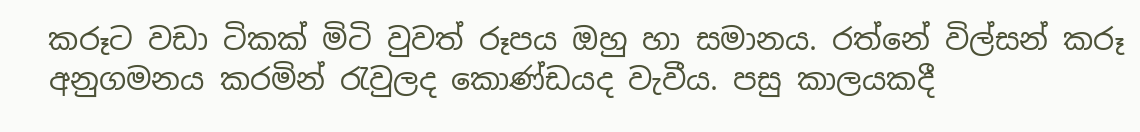කරූට වඩා ටිකක් මිටි වුවත් රූපය ඔහු හා සමානය. රත්නේ විල්සන් කරූ අනුගමනය කරමින් රැවුලද කොණ්ඩයද වැවීය. පසු කාලයකදී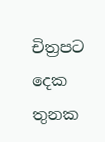චිත්‍රපට දෙක තුනක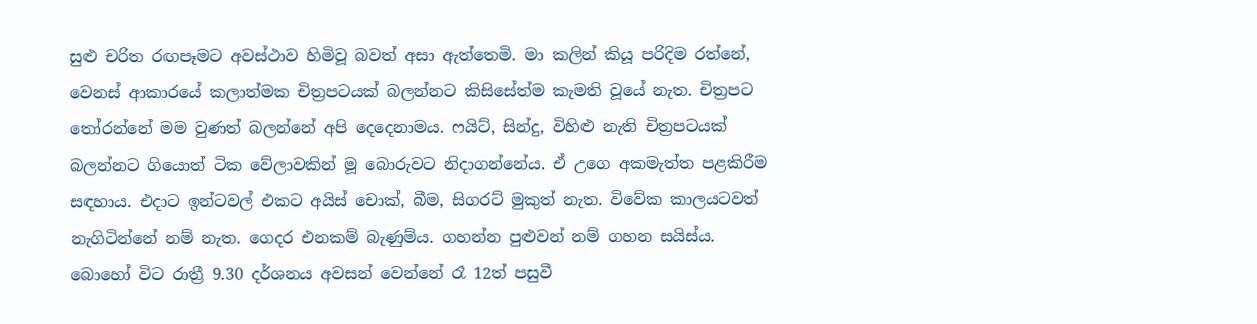සුළු චරිත රඟපෑමට අවස්ථාව හිමිවූ බවත් අසා ඇත්තෙමි. මා කලින් කියූ පරිදිම රත්නේ, වෙනස් ආකාරයේ කලාත්මක චිත්‍රපටයක් බලන්නට කිසිසේත්ම කැමති වූයේ නැත. චිත්‍රපට තෝරන්නේ මම වුණත් බලන්නේ අපි දෙදෙනාමය. ෆයිට්, සින්දු, විහිළු නැති චිත්‍රපටයක් බලන්නට ගියොත් ටික වේලාවකින් මූ බොරුවට නිදාගන්නේය. ඒ උගෙ අකමැත්ත පළකිරීම සඳහාය. එදාට ඉන්ටවල් එකට අයිස් චොක්, බීම, සිගරට් මුකුත් නැත. විවේක කාලයටවත් නැගිටින්නේ නම් නැත. ගෙදර එනකම් බැණුම්ය. ගහන්න පුළුවන් නම් ගහන සයිස්ය.
බොහෝ විට රාත්‍රී 9.30 දර්ශනය අවසන් වෙන්නේ රෑ 12ත් පසුවී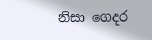නිසා ගෙදර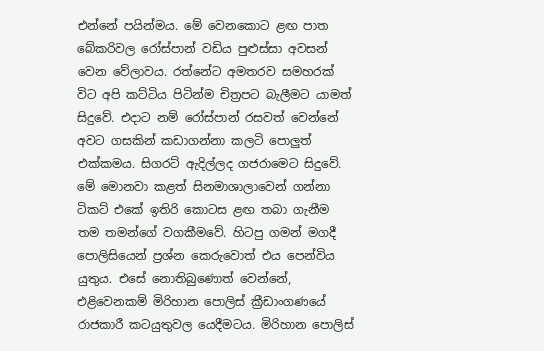එන්නේ පයින්මය. මේ වෙනකොට ළඟ පාත බේකරිවල රෝස්පාන් වඩිය පුළුස්සා අවසන් වෙන වේලාවය. රත්නේට අමතරව සමහරක් විට අපි කට්ටිය පිටින්ම චිත්‍රපට බැලීමට යාමත් සිදුවේ. එදාට නම් රෝස්පාන් රසවත් වෙන්නේ අවට ගසකින් කඩාගන්නා කලටි පොලුත් එක්කමය. සිගරට් ඇදිල්ලද ගජරාමෙට සිදුවේ. මේ මොනවා කළත් සිනමාශාලාවෙන් ගන්නා ටිකට් එකේ ඉතිරි කොටස ළඟ තබා ගැනීම තම තමන්ගේ වගකීමවේ. හිටපු ගමන් මගදී පොලිසියෙන් ප්‍රශ්න කෙරුවොත් එය පෙන්විය යුතුය. එසේ නොතිබුණොත් වෙන්නේ, එළිවෙනකම් මිරිහාන පොලිස් ක්‍රීඩාංගණයේ රාජකාරී කටයුතුවල යෙදීමටය. මිරිහාන පොලිස්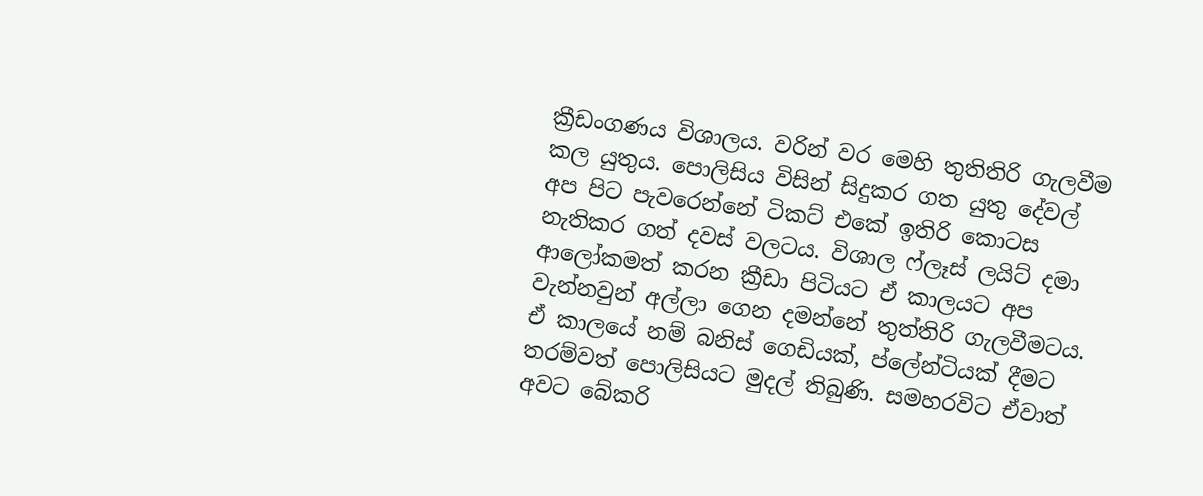ක්‍රීඩංගණය විශාලය. වරින් වර මෙහි තුතිතිරි ගැලවීම කල යුතුය. පොලිසිය විසින් සිදුකර ගත යුතු දේවල් අප පිට පැවරෙන්නේ ටිකට් එකේ ඉතිරි කොටස නැතිකර ගත් දවස් වලටය. විශාල ෆ්ලෑස් ලයිට් දමා ආලෝකමත් කරන ක්‍රීඩා පිටියට ඒ කාලයට අප වැන්නවුන් අල්ලා ගෙන දමන්නේ තුත්තිරි ගැලවීමටය. ඒ කාලයේ නම් බනිස් ගෙඩියක්, ප්ලේන්ටියක් දීමට තරම්වත් පොලිසියට මුදල් තිබුණි. සමහරවිට ඒවාත් අවට බේකරි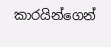කාරයින්ගෙන්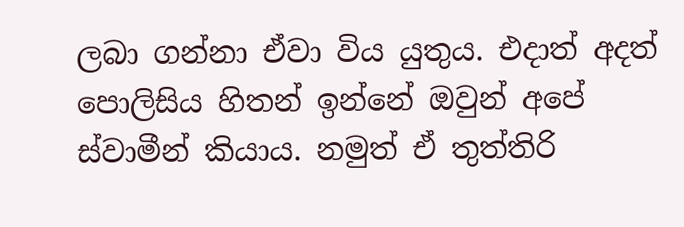ලබා ගන්නා ඒවා විය යුතුය. එදාත් අදත් පොලිසිය හිතන් ඉන්නේ ඔවුන් අපේ ස්වාමීන් කියාය. නමුත් ඒ තුත්තිරි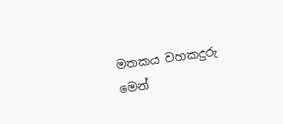මතකය වහකදුරු මෙන්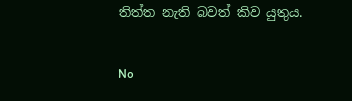තිත්ත නැති බවත් කිව යුතුය.

No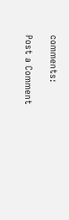comments:

Post a Comment